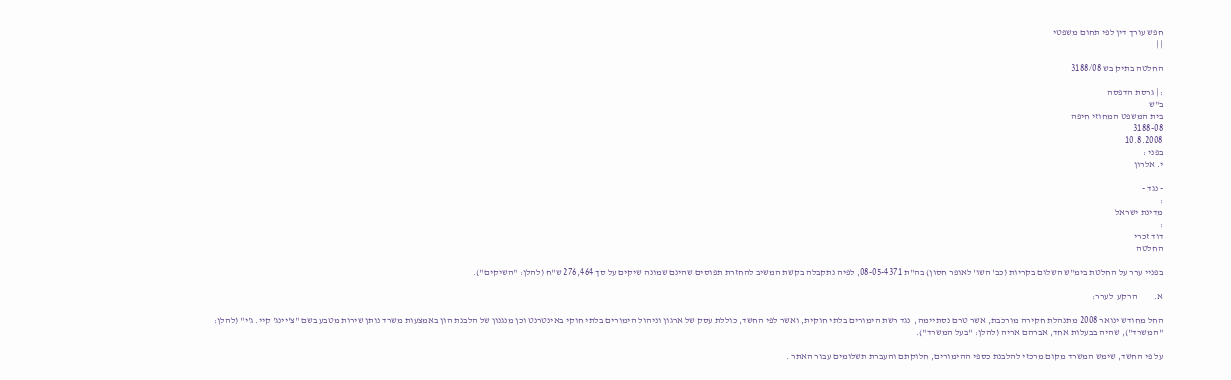חפש עורך דין לפי תחום משפטי
| |

החלטה בתיק בש 3188/08

: | גרסת הדפסה
ב"ש
בית המשפט המחוזי חיפה
3188-08
10.8.2008
בפני :
י. אלרון

- נגד -
:
מדינת ישראל
:
דוד זכרי
החלטה

בפניי ערר על החלטת בימ"ש השלום בקריות (כב' השו' לאופר חסון) בה"ת 08-05-4371, לפיה נתקבלה בקשת המשיב להחזרת תפוסים שהינם שמונה שיקים על סך 276,464 ש"ח (להלן: "השיקים").

א.         הרקע  לערר:

החל מחודש ינואר 2008 מתנהלת חקירה מורכבת, אשר טרם נסתיימה,  נגד רשת הימורים בלתי חוקית, ואשר לפי החשד, כוללת עסק של ארגון וניהול הימורים בלתי חוקי באינטרנט וכן מנגנון של הלבנת הון באמצעות משרד נותן שירות מטבע בשם "צ'יינג' קיי. ג'י" (להלן: "המשרד"), שהיה בבעלות אחד, אברהם אריה (להלן: "בעל המשרד").

על פי החשד, שימש המשרד מקום מרכזי להלבנת כספי ההימורים, חלוקתם והעברת תשלומים עבור האתר .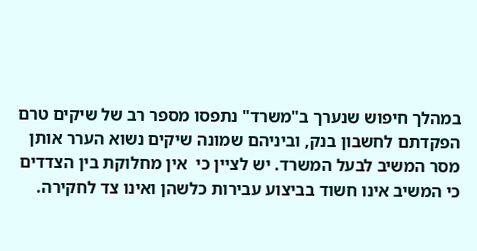במהלך חיפוש שנערך ב"משרד" נתפסו מספר רב של שיקים טרם הפקדתם לחשבון בנק, וביניהם שמונה שיקים נשוא הערר אותן מסר המשיב לבעל המשרד. יש לציין כי  אין מחלוקת בין הצדדים כי המשיב אינו חשוד בביצוע עבירות כלשהן ואינו צד לחקירה.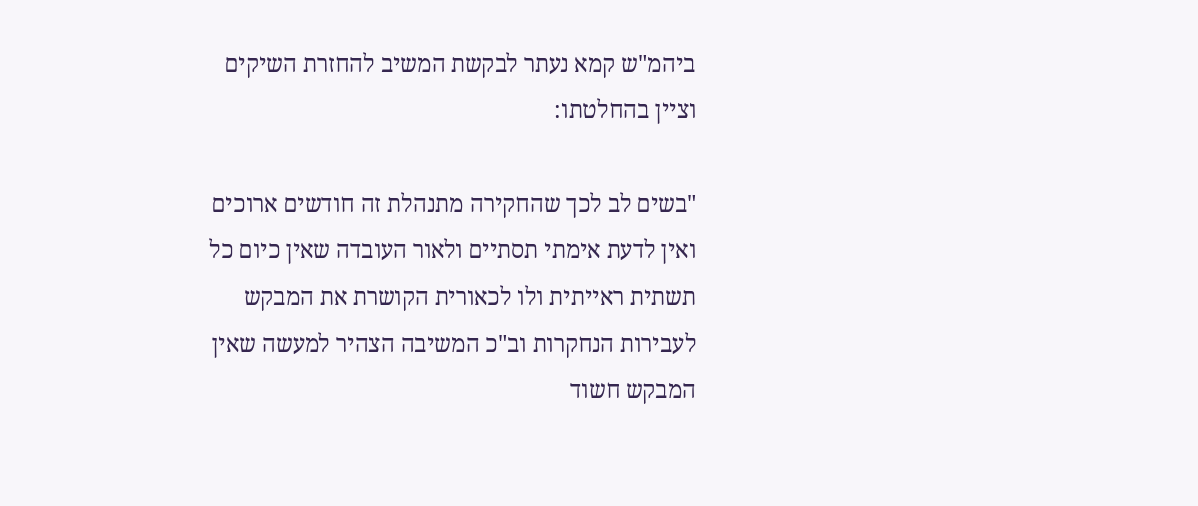ביהמ"ש קמא נעתר לבקשת המשיב להחזרת השיקים וציין בהחלטתו:

"בשים לב לכך שהחקירה מתנהלת זה חודשים ארוכים ואין לדעת אימתי תסתיים ולאור העובדה שאין כיום כל תשתית ראייתית ולו לכאורית הקושרת את המבקש לעבירות הנחקרות וב"כ המשיבה הצהיר למעשה שאין המבקש חשוד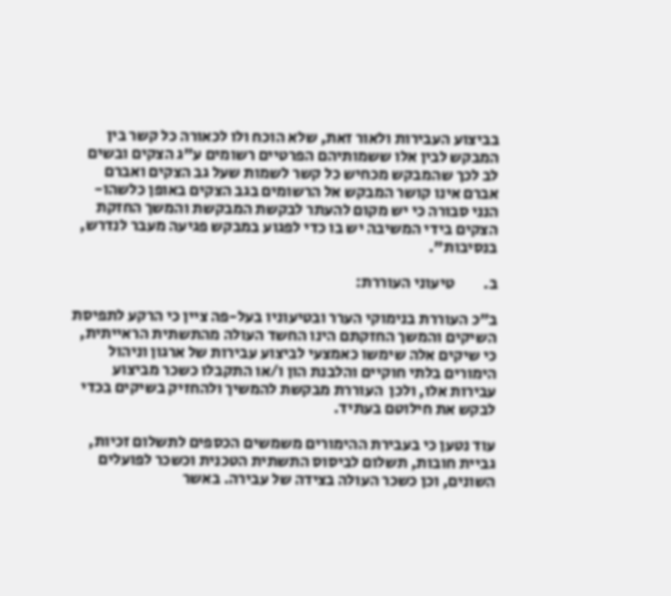בביצוע העבירות ולאור זאת, שלא הוכח ולו לכאורה כל קשר בין המבקש לבין אלו ששמותיהם הפרטיים רשומים ע"ג הצקים ובשים לב לכך שהמבקש מכחיש כל קשר לשמות שעל גב הצקים ואברם אברם אינו קושר המבקש אל הרשומים בגב הצקים באופן כלשהו- הנני סבורה כי יש מקום להעתר לבקשת המבקשת והמשך החזקת הצקים בידי המשיבה יש בו כדי לפגוע במבקש פגיעה מעבר לנדרש, בנסיבות".

ב.         טיעוני העוררת:

ב"כ העוררת בנימוקי הערר ובטיעוניו בעל-פה ציין כי הרקע לתפיסת השיקים והמשך החזקתם הינו החשד העולה מהתשתית הראייתית, כי שיקים אלה שימשו כאמצעי לביצוע עבירות של ארגון וניהול הימורים בלתי חוקיים והלבנת הון ו/או התקבלו כשכר מביצוע עבירות אלו, ולכן  העוררת מבקשת להמשיך ולהחזיק בשיקים בכדי לבקש את חילוטם בעתיד.

עוד נטען כי בעבירת ההימורים משמשים הכספים לתשלום זכיות, גביית חובות, תשלום לביסוס התשתית הטכנית וכשכר לפועלים השונים, וכן כשכר העולה בצידה של עבירה. באשר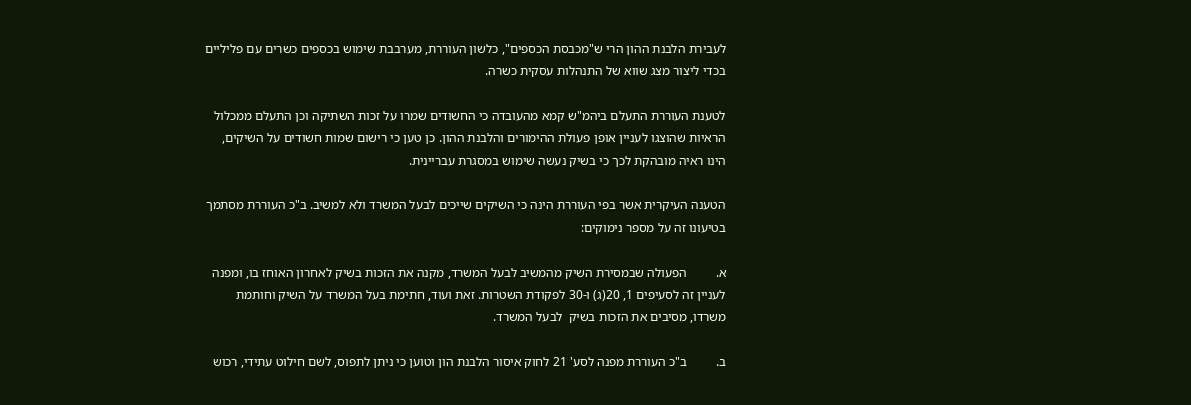לעבירת הלבנת ההון הרי ש"מכבסת הכספים", כלשון העוררת, מערבבת שימוש בכספים כשרים עם פליליים בכדי ליצור מצג שווא של התנהלות עסקית כשרה.

לטענת העוררת התעלם ביהמ"ש קמא מהעובדה כי החשודים שמרו על זכות השתיקה וכן התעלם ממכלול הראיות שהוצגו לעניין אופן פעולת ההימורים והלבנת ההון. כן טען כי רישום שמות חשודים על השיקים, הינו ראיה מובהקת לכך כי בשיק נעשה שימוש במסגרת עבריינית.

הטענה העיקרית אשר בפי העוררת הינה כי השיקים שייכים לבעל המשרד ולא למשיב. ב"כ העוררת מסתמך בטיעונו זה על מספר נימוקים:

א.         הפעולה שבמסירת השיק מהמשיב לבעל המשרד, מקנה את הזכות בשיק לאחרון האוחז בו, ומפנה לעניין זה לסעיפים 1, 20(ג) ו-30 לפקודת השטרות. זאת ועוד, חתימת בעל המשרד על השיק וחותמת משרדו, מסיבים את הזכות בשיק  לבעל המשרד.

ב.         ב"כ העוררת מפנה לסע' 21 לחוק איסור הלבנת הון וטוען כי ניתן לתפוס, לשם חילוט עתידי, רכוש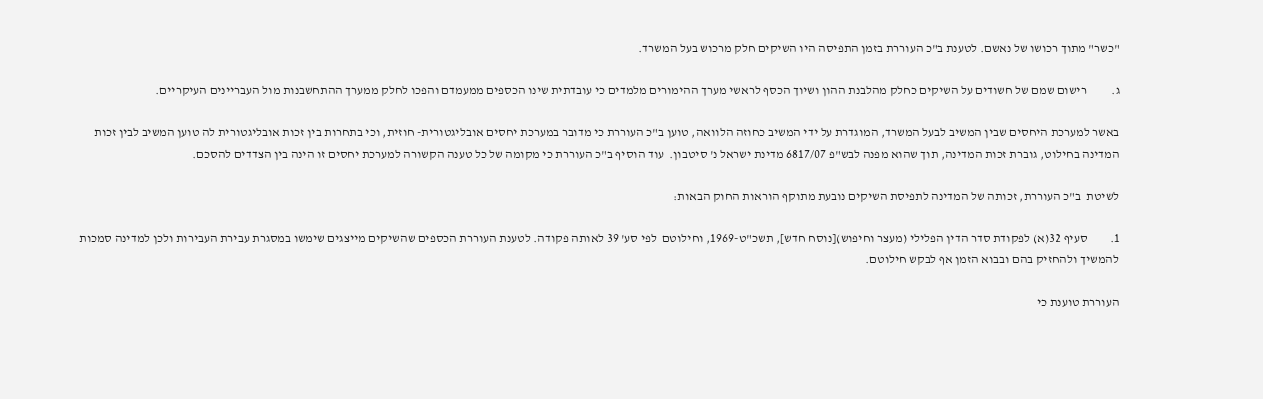"כשר" מתוך רכושו של נאשם. לטענת ב"כ העוררת בזמן התפיסה היו השיקים חלק מרכוש בעל המשרד.

ג.          רישום שמם של חשודים על השיקים כחלק מהלבנת ההון ושיוך הכסף לראשי מערך ההימורים מלמדים כי עובדתית שינו הכספים ממעמדם והפכו לחלק ממערך ההתחשבנות מול העבריינים העיקריים.

באשר למערכת היחסים שבין המשיב לבעל המשרד, המוגדרת על ידי המשיב כחוזה הלוואה, טוען ב"כ העוררת כי מדובר במערכת יחסים אובליגטורית- חוזית, וכי בתחרות בין זכות אובליגטורית לה טוען המשיב לבין זכות המדינה בחילוט, גוברת זכות המדינה, תוך שהוא מפנה לבש"פ 6817/07 מדינת ישראל נ' סיטבון.  עוד הוסיף ב"כ העוררת כי מקומה של כל טענה הקשורה למערכת יחסים זו הינה בין הצדדים להסכם.

לשיטת  ב"כ העוררת, זכותה של המדינה לתפיסת השיקים נובעת מתוקף הוראות החוק הבאות:

1.         סעיף 32(א) לפקודת סדר הדין הפלילי (מעצר וחיפוש)[נוסח חדש], תשכ"ט-1969, וחילוטם  לפי סע' 39 לאותה פקודה. לטענת העוררת הכספים שהשיקים מייצגים שימשו במסגרת עבירת העבירות ולכן למדינה סמכות להמשיך ולהחזיק בהם ובבוא הזמן אף לבקש חילוטם.

העוררת טוענת כי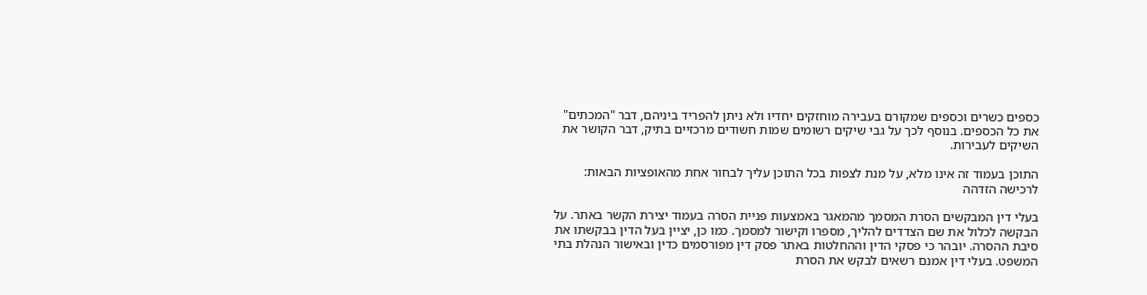כספים כשרים וכספים שמקורם בעבירה מוחזקים יחדיו ולא ניתן להפריד ביניהם, דבר "המכתים" את כל הכספים. בנוסף לכך על גבי שיקים רשומים שמות חשודים מרכזיים בתיק, דבר הקושר את השיקים לעבירות.

התוכן בעמוד זה אינו מלא, על מנת לצפות בכל התוכן עליך לבחור אחת מהאופציות הבאות:
לרכישה הזדהה

בעלי דין המבקשים הסרת המסמך מהמאגר באמצעות פניית הסרה בעמוד יצירת הקשר באתר. על הבקשה לכלול את שם הצדדים להליך, מספרו וקישור למסמך. כמו כן, יציין בעל הדין בבקשתו את סיבת ההסרה. יובהר כי פסקי הדין וההחלטות באתר פסק דין מפורסמים כדין ובאישור הנהלת בתי המשפט. בעלי דין אמנם רשאים לבקש את הסרת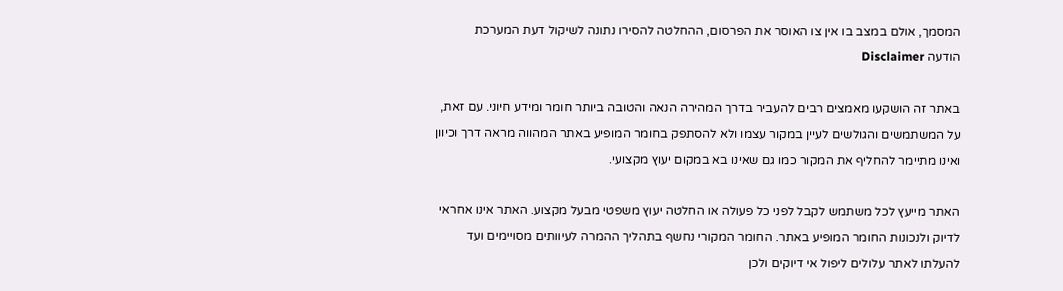המסמך, אולם במצב בו אין צו האוסר את הפרסום, ההחלטה להסירו נתונה לשיקול דעת המערכת
הודעה Disclaimer

באתר זה הושקעו מאמצים רבים להעביר בדרך המהירה הנאה והטובה ביותר חומר ומידע חיוני. עם זאת, על המשתמשים והגולשים לעיין במקור עצמו ולא להסתפק בחומר המופיע באתר המהווה מראה דרך וכיוון ואינו מתיימר להחליף את המקור כמו גם שאינו בא במקום יעוץ מקצועי.

האתר מייעץ לכל משתמש לקבל לפני כל פעולה או החלטה יעוץ משפטי מבעל מקצוע. האתר אינו אחראי לדיוק ולנכונות החומר המופיע באתר. החומר המקורי נחשף בתהליך ההמרה לעיוותים מסויימים ועד להעלתו לאתר עלולים ליפול אי דיוקים ולכן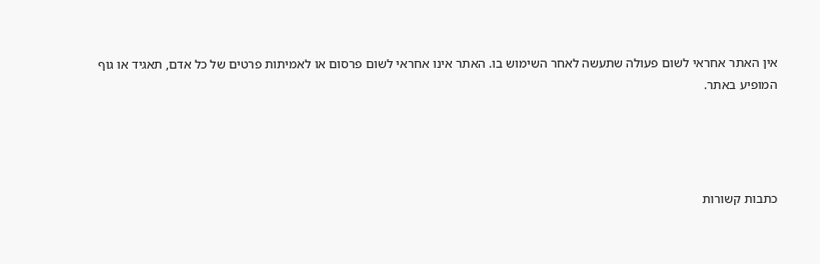אין האתר אחראי לשום פעולה שתעשה לאחר השימוש בו. האתר אינו אחראי לשום פרסום או לאמיתות פרטים של כל אדם, תאגיד או גוף המופיע באתר.




כתבות קשורות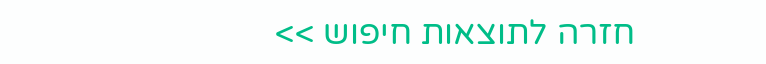חזרה לתוצאות חיפוש >>